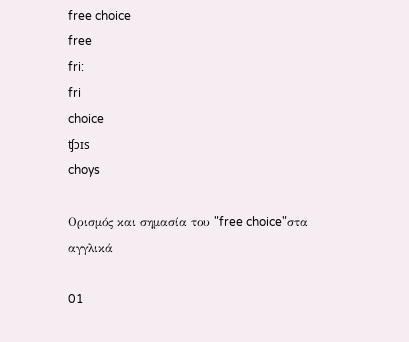free choice
free
fri:
fri
choice
ʧɔɪs
choys

Ορισμός και σημασία του "free choice"στα αγγλικά

01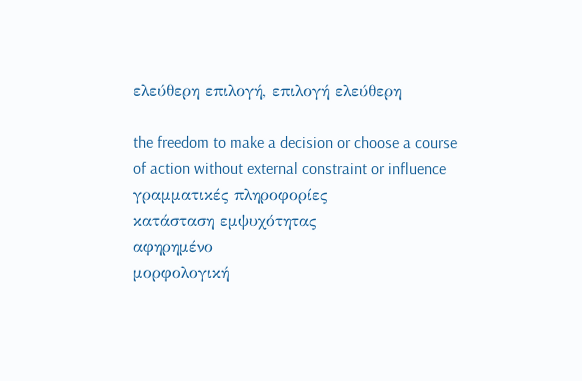ελεύθερη επιλογή, επιλογή ελεύθερη

the freedom to make a decision or choose a course of action without external constraint or influence
γραμματικές πληροφορίες
κατάσταση εμψυχότητας
αφηρημένο
μορφολογική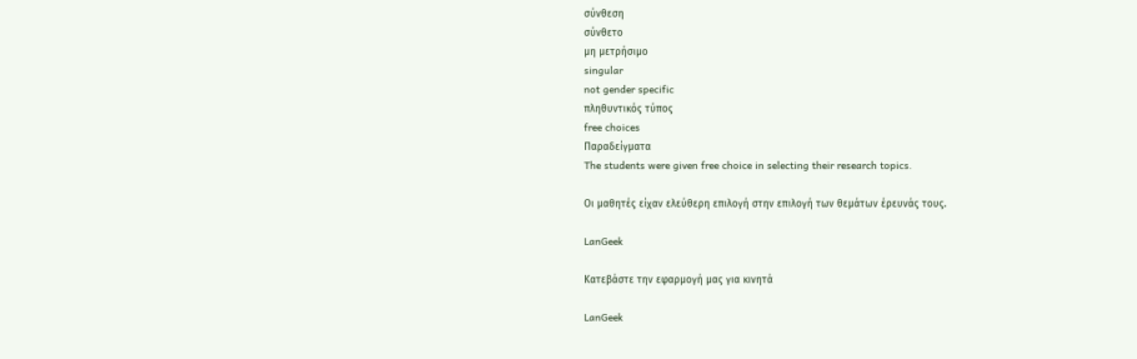σύνθεση
σύνθετο
μη μετρήσιμο
singular
not gender specific
πληθυντικός τύπος
free choices
Παραδείγματα
The students were given free choice in selecting their research topics.

Οι μαθητές είχαν ελεύθερη επιλογή στην επιλογή των θεμάτων έρευνάς τους.

LanGeek

Κατεβάστε την εφαρμογή μας για κινητά

LanGeek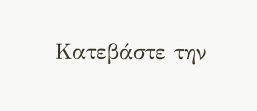Κατεβάστε την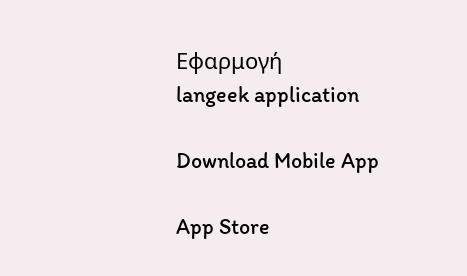Εφαρμογή
langeek application

Download Mobile App

App Store